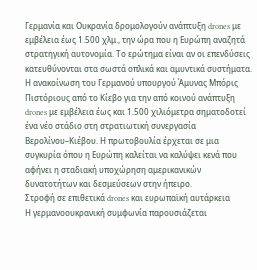Γερμανία και Ουκρανία δρομολογούν ανάπτυξη drones με εμβέλεια έως 1.500 χλμ., την ώρα που η Ευρώπη αναζητά στρατηγική αυτονομία. Το ερώτημα είναι αν οι επενδύσεις κατευθύνονται στα σωστά οπλικά και αμυντικά συστήματα.
Η ανακοίνωση του Γερμανού υπουργού Άμυνας Μπόρις Πιστόριους από το Κίεβο για την από κοινού ανάπτυξη drones με εμβέλεια έως και 1.500 χιλιόμετρα σηματοδοτεί ένα νέο στάδιο στη στρατιωτική συνεργασία Βερολίνου–Κιέβου. Η πρωτοβουλία έρχεται σε μια συγκυρία όπου η Ευρώπη καλείται να καλύψει κενά που αφήνει η σταδιακή υποχώρηση αμερικανικών δυνατοτήτων και δεσμεύσεων στην ήπειρο.
Στροφή σε επιθετικά drones και ευρωπαϊκή αυτάρκεια
Η γερμανοουκρανική συμφωνία παρουσιάζεται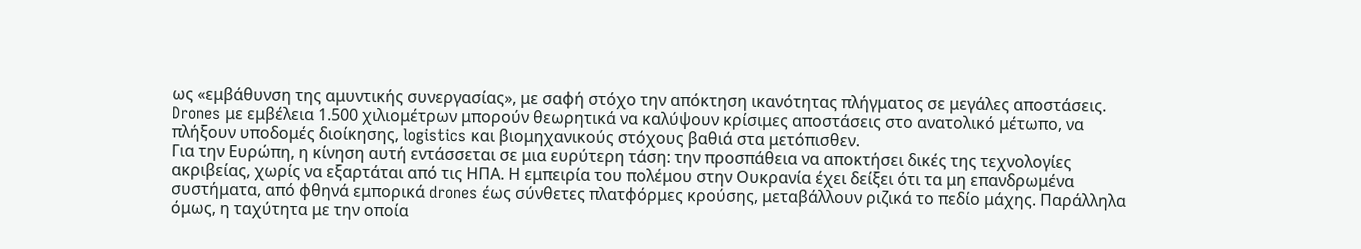ως «εμβάθυνση της αμυντικής συνεργασίας», με σαφή στόχο την απόκτηση ικανότητας πλήγματος σε μεγάλες αποστάσεις. Drones με εμβέλεια 1.500 χιλιομέτρων μπορούν θεωρητικά να καλύψουν κρίσιμες αποστάσεις στο ανατολικό μέτωπο, να πλήξουν υποδομές διοίκησης, logistics και βιομηχανικούς στόχους βαθιά στα μετόπισθεν.
Για την Ευρώπη, η κίνηση αυτή εντάσσεται σε μια ευρύτερη τάση: την προσπάθεια να αποκτήσει δικές της τεχνολογίες ακριβείας, χωρίς να εξαρτάται από τις ΗΠΑ. Η εμπειρία του πολέμου στην Ουκρανία έχει δείξει ότι τα μη επανδρωμένα συστήματα, από φθηνά εμπορικά drones έως σύνθετες πλατφόρμες κρούσης, μεταβάλλουν ριζικά το πεδίο μάχης. Παράλληλα όμως, η ταχύτητα με την οποία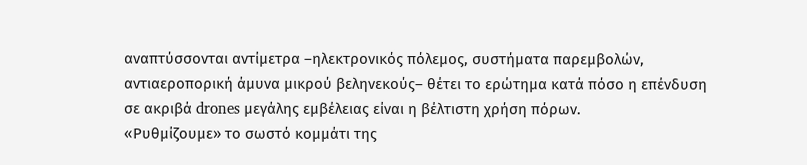αναπτύσσονται αντίμετρα –ηλεκτρονικός πόλεμος, συστήματα παρεμβολών, αντιαεροπορική άμυνα μικρού βεληνεκούς– θέτει το ερώτημα κατά πόσο η επένδυση σε ακριβά drones μεγάλης εμβέλειας είναι η βέλτιστη χρήση πόρων.
«Ρυθμίζουμε» το σωστό κομμάτι της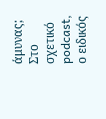άμυνας;
Στο σχετικό podcast, ο ειδικός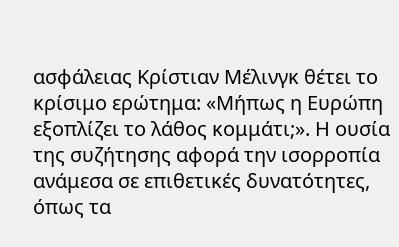ασφάλειας Κρίστιαν Μέλινγκ θέτει το κρίσιμο ερώτημα: «Μήπως η Ευρώπη εξοπλίζει το λάθος κομμάτι;». Η ουσία της συζήτησης αφορά την ισορροπία ανάμεσα σε επιθετικές δυνατότητες, όπως τα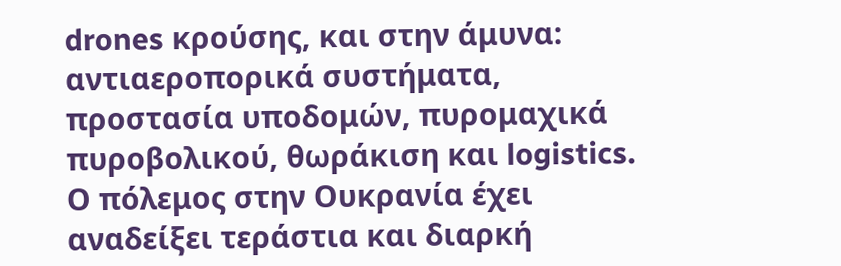drones κρούσης, και στην άμυνα: αντιαεροπορικά συστήματα, προστασία υποδομών, πυρομαχικά πυροβολικού, θωράκιση και logistics.
Ο πόλεμος στην Ουκρανία έχει αναδείξει τεράστια και διαρκή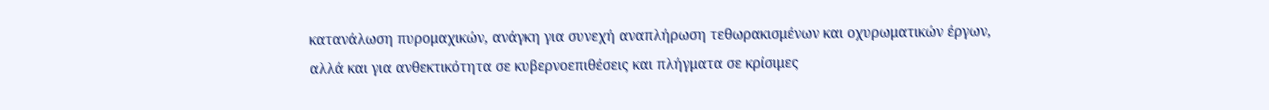κατανάλωση πυρομαχικών, ανάγκη για συνεχή αναπλήρωση τεθωρακισμένων και οχυρωματικών έργων, αλλά και για ανθεκτικότητα σε κυβερνοεπιθέσεις και πλήγματα σε κρίσιμες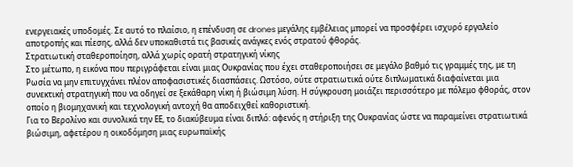ενεργειακές υποδομές. Σε αυτό το πλαίσιο, η επένδυση σε drones μεγάλης εμβέλειας μπορεί να προσφέρει ισχυρό εργαλείο αποτροπής και πίεσης, αλλά δεν υποκαθιστά τις βασικές ανάγκες ενός στρατού φθοράς.
Στρατιωτική σταθεροποίηση, αλλά χωρίς ορατή στρατηγική νίκης
Στο μέτωπο, η εικόνα που περιγράφεται είναι μιας Ουκρανίας που έχει σταθεροποιήσει σε μεγάλο βαθμό τις γραμμές της, με τη Ρωσία να μην επιτυγχάνει πλέον αποφασιστικές διασπάσεις. Ωστόσο, ούτε στρατιωτικά ούτε διπλωματικά διαφαίνεται μια συνεκτική στρατηγική που να οδηγεί σε ξεκάθαρη νίκη ή βιώσιμη λύση. Η σύγκρουση μοιάζει περισσότερο με πόλεμο φθοράς, στον οποίο η βιομηχανική και τεχνολογική αντοχή θα αποδειχθεί καθοριστική.
Για το Βερολίνο και συνολικά την ΕΕ, το διακύβευμα είναι διπλό: αφενός η στήριξη της Ουκρανίας ώστε να παραμείνει στρατιωτικά βιώσιμη, αφετέρου η οικοδόμηση μιας ευρωπαϊκής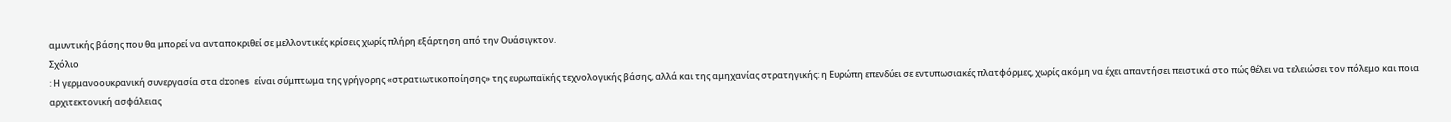αμυντικής βάσης που θα μπορεί να ανταποκριθεί σε μελλοντικές κρίσεις χωρίς πλήρη εξάρτηση από την Ουάσιγκτον.
Σχόλιο
: Η γερμανοουκρανική συνεργασία στα drones είναι σύμπτωμα της γρήγορης «στρατιωτικοποίησης» της ευρωπαϊκής τεχνολογικής βάσης, αλλά και της αμηχανίας στρατηγικής: η Ευρώπη επενδύει σε εντυπωσιακές πλατφόρμες, χωρίς ακόμη να έχει απαντήσει πειστικά στο πώς θέλει να τελειώσει τον πόλεμο και ποια αρχιτεκτονική ασφάλειας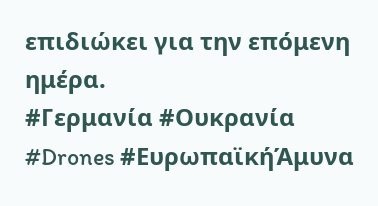επιδιώκει για την επόμενη ημέρα.
#Γερμανία #Ουκρανία #Drones #ΕυρωπαϊκήΆμυνα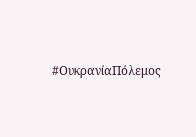#ΟυκρανίαΠόλεμος